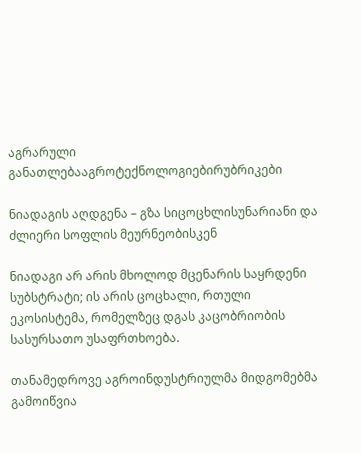აგრარული განათლებააგროტექნოლოგიებირუბრიკები

ნიადაგის აღდგენა – გზა სიცოცხლისუნარიანი და ძლიერი სოფლის მეურნეობისკენ

ნიადაგი არ არის მხოლოდ მცენარის საყრდენი სუბსტრატი; ის არის ცოცხალი, რთული ეკოსისტემა, რომელზეც დგას კაცობრიობის სასურსათო უსაფრთხოება.

თანამედროვე აგროინდუსტრიულმა მიდგომებმა გამოიწვია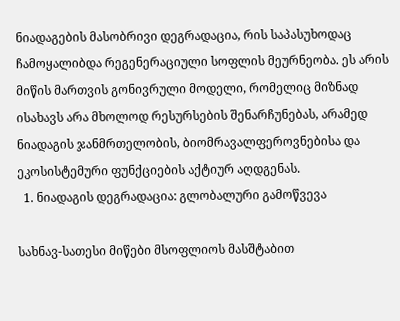ნიადაგების მასობრივი დეგრადაცია, რის საპასუხოდაც ჩამოყალიბდა რეგენერაციული სოფლის მეურნეობა. ეს არის მიწის მართვის გონივრული მოდელი, რომელიც მიზნად ისახავს არა მხოლოდ რესურსების შენარჩუნებას, არამედ ნიადაგის ჯანმრთელობის, ბიომრავალფეროვნებისა და ეკოსისტემური ფუნქციების აქტიურ აღდგენას.
  1. ნიადაგის დეგრადაცია: გლობალური გამოწვევა

სახნავ-სათესი მიწები მსოფლიოს მასშტაბით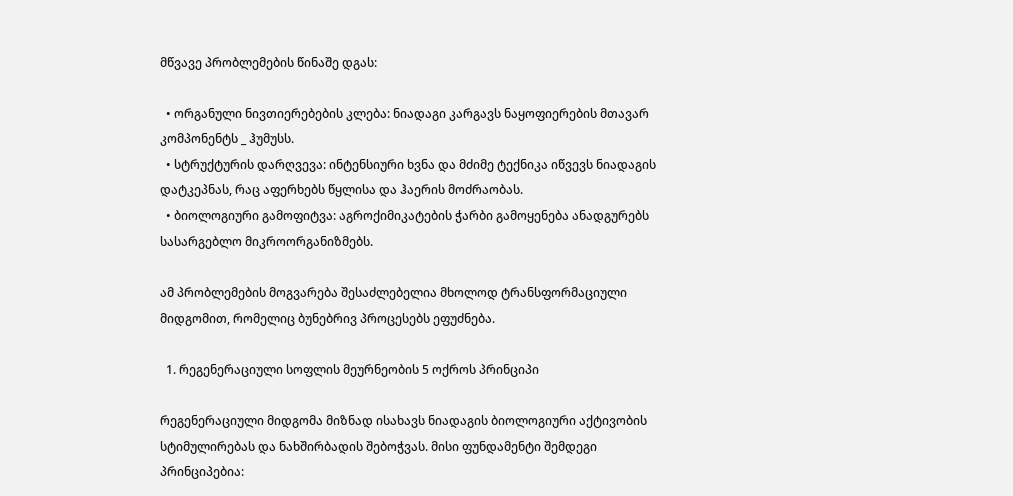მწვავე პრობლემების წინაშე დგას:

  • ორგანული ნივთიერებების კლება: ნიადაგი კარგავს ნაყოფიერების მთავარ კომპონენტს _ ჰუმუსს.
  • სტრუქტურის დარღვევა: ინტენსიური ხვნა და მძიმე ტექნიკა იწვევს ნიადაგის დატკეპნას, რაც აფერხებს წყლისა და ჰაერის მოძრაობას.
  • ბიოლოგიური გამოფიტვა: აგროქიმიკატების ჭარბი გამოყენება ანადგურებს სასარგებლო მიკროორგანიზმებს.

ამ პრობლემების მოგვარება შესაძლებელია მხოლოდ ტრანსფორმაციული მიდგომით, რომელიც ბუნებრივ პროცესებს ეფუძნება.

  1. რეგენერაციული სოფლის მეურნეობის 5 ოქროს პრინციპი

რეგენერაციული მიდგომა მიზნად ისახავს ნიადაგის ბიოლოგიური აქტივობის სტიმულირებას და ნახშირბადის შებოჭვას. მისი ფუნდამენტი შემდეგი პრინციპებია: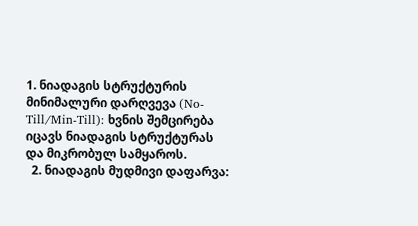1. ნიადაგის სტრუქტურის მინიმალური დარღვევა (No-Till/Min-Till): ხვნის შემცირება იცავს ნიადაგის სტრუქტურას და მიკრობულ სამყაროს.
  2. ნიადაგის მუდმივი დაფარვა: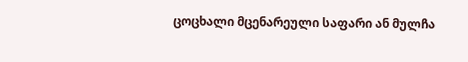ცოცხალი მცენარეული საფარი ან მულჩა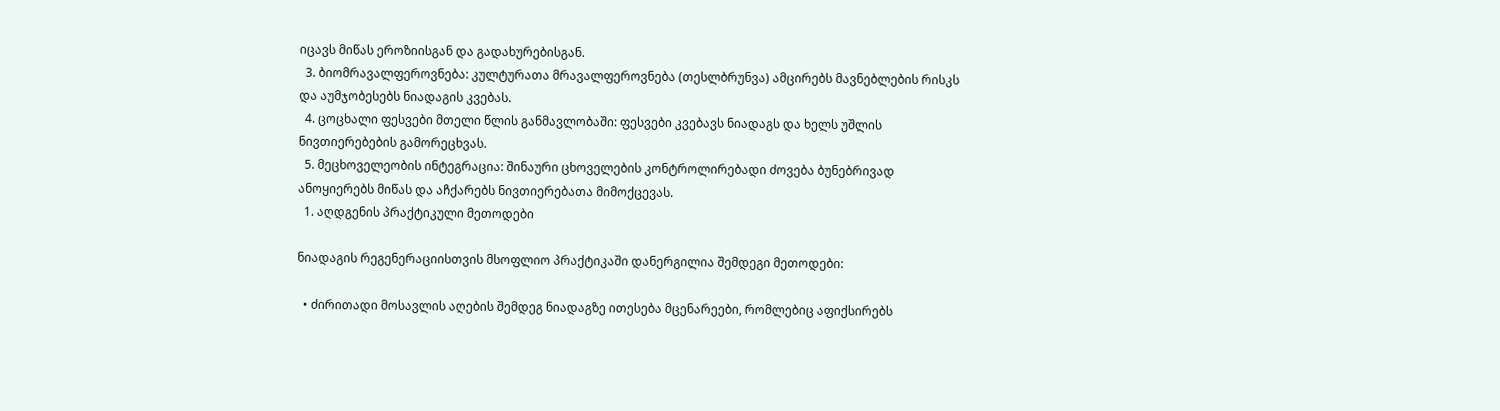იცავს მიწას ეროზიისგან და გადახურებისგან.
  3. ბიომრავალფეროვნება: კულტურათა მრავალფეროვნება (თესლბრუნვა) ამცირებს მავნებლების რისკს და აუმჯობესებს ნიადაგის კვებას.
  4. ცოცხალი ფესვები მთელი წლის განმავლობაში: ფესვები კვებავს ნიადაგს და ხელს უშლის ნივთიერებების გამორეცხვას.
  5. მეცხოველეობის ინტეგრაცია: შინაური ცხოველების კონტროლირებადი ძოვება ბუნებრივად ანოყიერებს მიწას და აჩქარებს ნივთიერებათა მიმოქცევას.
  1. აღდგენის პრაქტიკული მეთოდები

ნიადაგის რეგენერაციისთვის მსოფლიო პრაქტიკაში დანერგილია შემდეგი მეთოდები:

  • ძირითადი მოსავლის აღების შემდეგ ნიადაგზე ითესება მცენარეები, რომლებიც აფიქსირებს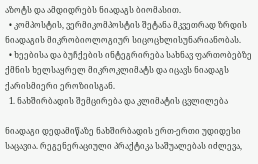აზოტს და ამდიდრებს ნიადაგს ბიომასით.
  • კომპოსტის, ვერმიკომპოსტის შეტანა მკვეთრად ზრდის ნიადაგის მიკრობიოლოგიურ სიცოცხლისუნარიანობას.
  • ხეებისა და ბუჩქების ინტეგრირება სახნავ ფართობებზე ქმნის ხელსაყრელ მიკროკლიმატს და იცავს ნიადაგს ქარისმიერი ეროზიისგან.
  1. ნახშირბადის შემცირება და კლიმატის ცვლილება

ნიადაგი დედამიწაზე ნახშირბადის ერთ-ერთი უდიდესი საცავია. რეგენერაციული პრაქტიკა საშუალებას იძლევა,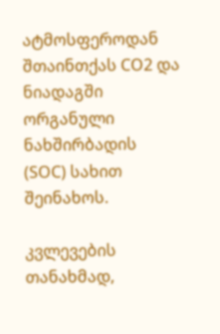ატმოსფეროდან შთაინთქას CO2 და ნიადაგში ორგანული ნახშირბადის (SOC) სახით შეინახოს.

კვლევების თანახმად,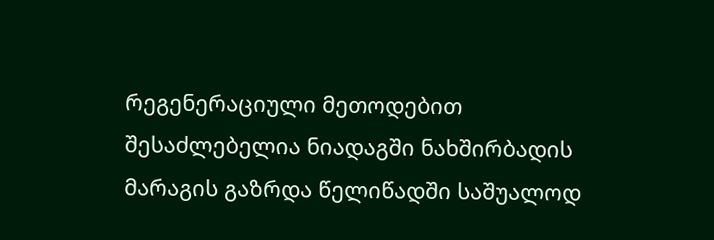რეგენერაციული მეთოდებით შესაძლებელია ნიადაგში ნახშირბადის მარაგის გაზრდა წელიწადში საშუალოდ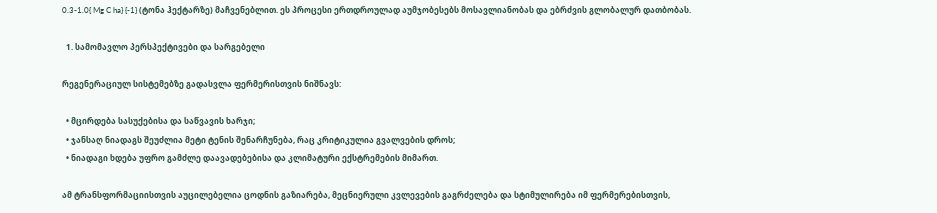0.3-1.0{ Mg C ha} {-1} (ტონა ჰექტარზე) მაჩვენებლით. ეს პროცესი ერთდროულად აუმჯობესებს მოსავლიანობას და ებრძვის გლობალურ დათბობას.

  1. სამომავლო პერსპექტივები და სარგებელი

რეგენერაციულ სისტემებზე გადასვლა ფერმერისთვის ნიშნავს:

  • მცირდება სასუქებისა და საწვავის ხარჯი;
  • ჯანსაღ ნიადაგს შეუძლია მეტი ტენის შენარჩუნება, რაც კრიტიკულია გვალვების დროს;
  • ნიადაგი ხდება უფრო გამძლე დაავადებებისა და კლიმატური ექსტრემების მიმართ.

ამ ტრანსფორმაციისთვის აუცილებელია ცოდნის გაზიარება, მეცნიერული კვლევების გაგრძელება და სტიმულირება იმ ფერმერებისთვის,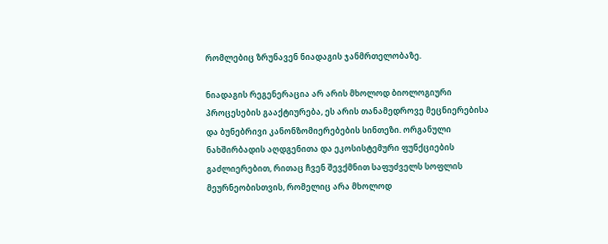რომლებიც ზრუნავენ ნიადაგის ჯანმრთელობაზე.

ნიადაგის რეგენერაცია არ არის მხოლოდ ბიოლოგიური პროცესების გააქტიურება, ეს არის თანამედროვე მეცნიერებისა და ბუნებრივი კანონზომიერებების სინთეზი. ორგანული ნახშირბადის აღდგენითა და ეკოსისტემური ფუნქციების გაძლიერებით, რითაც ჩვენ შევქმნით საფუძველს სოფლის მეურნეობისთვის, რომელიც არა მხოლოდ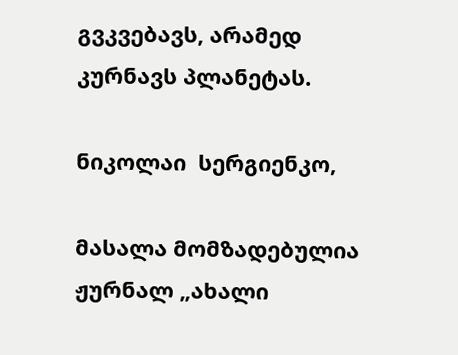გვკვებავს, არამედ კურნავს პლანეტას.

ნიკოლაი  სერგიენკო,

მასალა მომზადებულია ჟურნალ „ახალი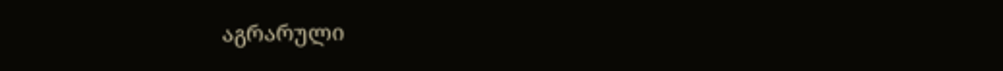აგრარული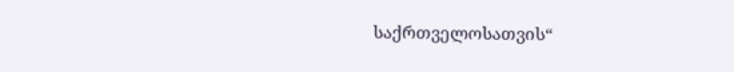საქრთველოსათვის“